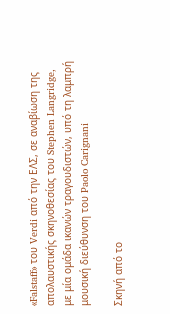«Falstaff» του Verdi από την ΕΛΣ, σε αναβίωση της απολαυστικής σκηνοθεσίας του Stephen Langridge, με μία ομάδα ικανών τραγουδιστών, υπό τη λαμπρή μουσική διεύθυνση του Paolo Carignani

Σκηνή από το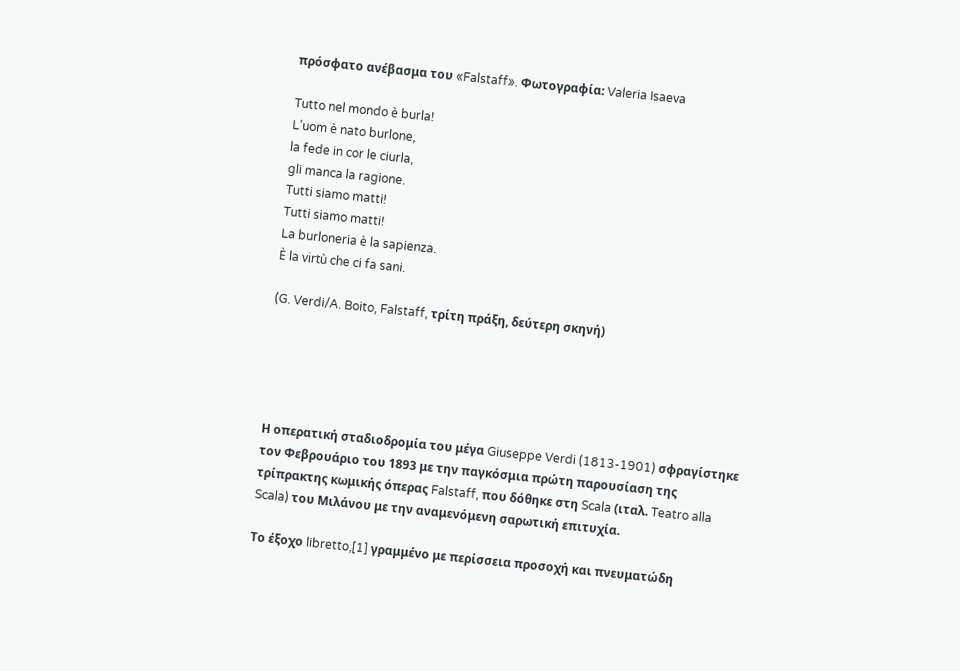πρόσφατο ανέβασμα του «Falstaff». Φωτογραφία: Valeria Isaeva

Tutto nel mondo è burla!
L’uom è nato burlone,
la fede in cor le ciurla,
gli manca la ragione.
Tutti siamo matti!
Tutti siamo matti!
La burloneria è la sapienza.
È la virtù che ci fa sani.

(G. Verdi/A. Boito, Falstaff, τρίτη πράξη, δεύτερη σκηνή)





Η οπερατική σταδιοδρομία του μέγα Giuseppe Verdi (1813-1901) σφραγίστηκε τον Φεβρουάριο του 1893 με την παγκόσμια πρώτη παρουσίαση της τρίπρακτης κωμικής όπερας Falstaff, που δόθηκε στη Scala (ιταλ. Teatro alla Scala) του Μιλάνου με την αναμενόμενη σαρωτική επιτυχία.

Το έξοχο libretto,[1] γραμμένο με περίσσεια προσοχή και πνευματώδη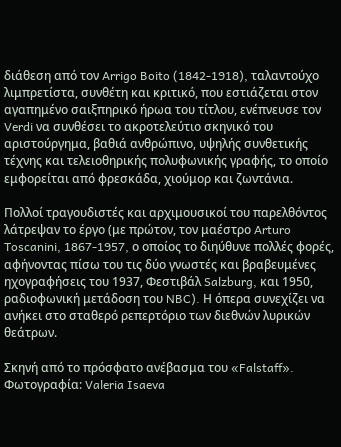διάθεση από τον Arrigo Boito (1842-1918), ταλαντούχο λιμπρετίστα, συνθέτη και κριτικό, που εστιάζεται στον αγαπημένο σαιξπηρικό ήρωα του τίτλου, ενέπνευσε τον Verdi να συνθέσει το ακροτελεύτιο σκηνικό του αριστούργημα, βαθιά ανθρώπινο, υψηλής συνθετικής τέχνης και τελειοθηρικής πολυφωνικής γραφής, το οποίο εμφορείται από φρεσκάδα, χιούμορ και ζωντάνια.

Πολλοί τραγουδιστές και αρχιμουσικοί του παρελθόντος λάτρεψαν το έργο (με πρώτον, τον μαέστρο Arturo Toscanini, 1867-1957, ο οποίος το διηύθυνε πολλές φορές, αφήνοντας πίσω του τις δύο γνωστές και βραβευμένες ηχογραφήσεις του 1937, Φεστιβάλ Salzburg, και 1950, ραδιοφωνική μετάδοση του NBC). Η όπερα συνεχίζει να ανήκει στο σταθερό ρεπερτόριο των διεθνών λυρικών θεάτρων.

Σκηνή από το πρόσφατο ανέβασμα του «Falstaff». Φωτογραφία: Valeria Isaeva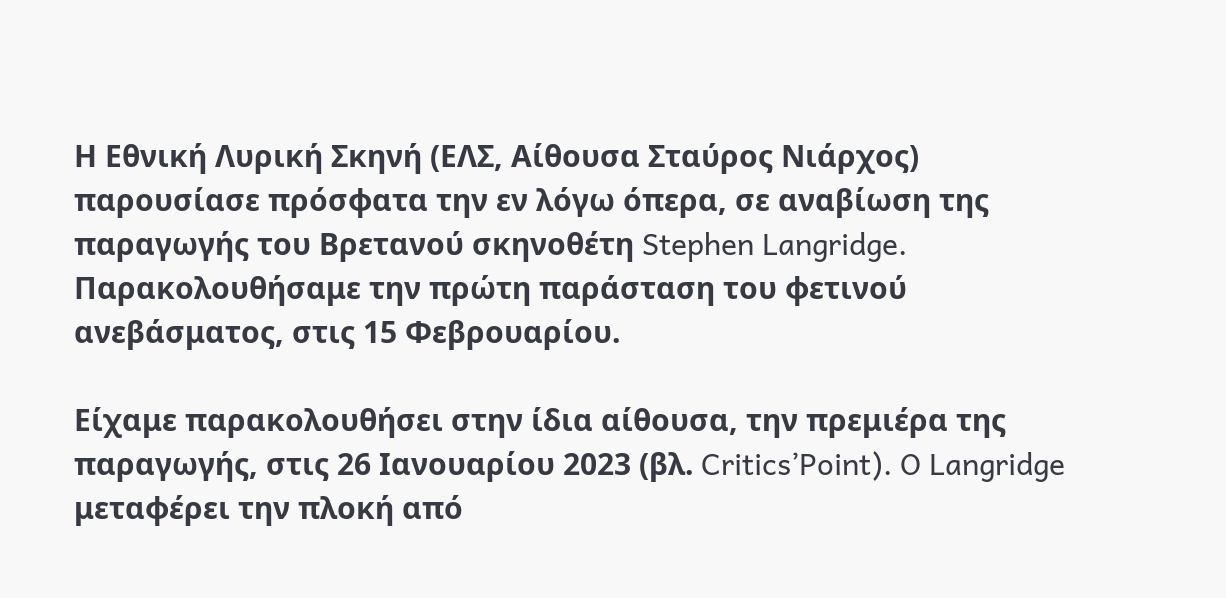Η Εθνική Λυρική Σκηνή (ΕΛΣ, Αίθουσα Σταύρος Νιάρχος) παρουσίασε πρόσφατα την εν λόγω όπερα, σε αναβίωση της παραγωγής του Βρετανού σκηνοθέτη Stephen Langridge. Παρακολουθήσαμε την πρώτη παράσταση του φετινού ανεβάσματος, στις 15 Φεβρουαρίου.

Είχαμε παρακολουθήσει στην ίδια αίθουσα, την πρεμιέρα της παραγωγής, στις 26 Ιανουαρίου 2023 (βλ. Critics’Point). O Langridge μεταφέρει την πλοκή από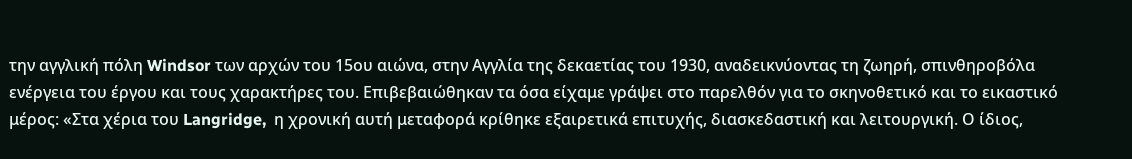την αγγλική πόλη Windsor των αρχών του 15ου αιώνα, στην Αγγλία της δεκαετίας του 1930, αναδεικνύοντας τη ζωηρή, σπινθηροβόλα ενέργεια του έργου και τους χαρακτήρες του. Επιβεβαιώθηκαν τα όσα είχαμε γράψει στο παρελθόν για το σκηνοθετικό και το εικαστικό μέρος: «Στα χέρια του Langridge,  η χρονική αυτή μεταφορά κρίθηκε εξαιρετικά επιτυχής, διασκεδαστική και λειτουργική. Ο ίδιος,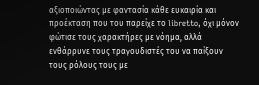αξιοποιώντας με φαντασία κάθε ευκαιρία και προέκταση που του παρείχε το libretto, όχι μόνον φώτισε τους χαρακτήρες με νόημα, αλλά ενθάρρυνε τους τραγουδιστές του να παίξουν τους ρόλους τους με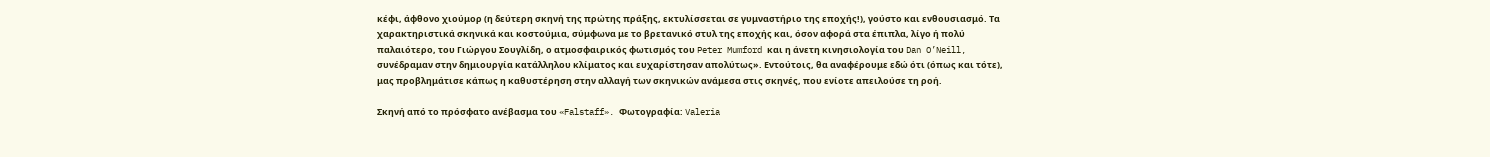κέφι, άφθονο χιούμορ (η δεύτερη σκηνή της πρώτης πράξης, εκτυλίσσεται σε γυμναστήριο της εποχής!), γούστο και ενθουσιασμό. Τα χαρακτηριστικά σκηνικά και κοστούμια, σύμφωνα με το βρετανικό στυλ της εποχής και, όσον αφορά στα έπιπλα, λίγο ή πολύ παλαιότερο, του Γιώργου Σουγλίδη, ο ατμοσφαιρικός φωτισμός του Peter Mumford και η άνετη κινησιολογία του Dan O’Neill, συνέδραμαν στην δημιουργία κατάλληλου κλίματος και ευχαρίστησαν απολύτως». Εντούτοις, θα αναφέρουμε εδώ ότι (όπως και τότε), μας προβλημάτισε κάπως η καθυστέρηση στην αλλαγή των σκηνικών ανάμεσα στις σκηνές, που ενίοτε απειλούσε τη ροή.

Σκηνή από το πρόσφατο ανέβασμα του «Falstaff». Φωτογραφία: Valeria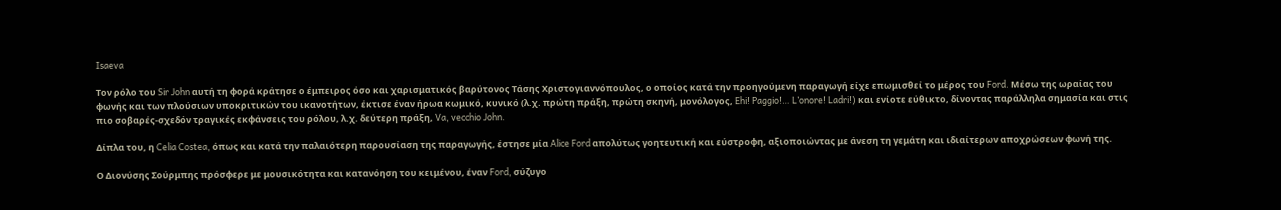Isaeva

Τον ρόλο του Sir John αυτή τη φορά κράτησε ο έμπειρος όσο και χαρισματικός βαρύτονος Τάσης Χριστογιαννόπουλος, ο οποίος κατά την προηγούμενη παραγωγή είχε επωμισθεί το μέρος του Ford. Μέσω της ωραίας του φωνής και των πλούσιων υποκριτικών του ικανοτήτων, έκτισε έναν ήρωα κωμικό, κυνικό (λ.χ. πρώτη πράξη, πρώτη σκηνή, μονόλογος, Ehi! Paggio!… L’onore! Ladri!) και ενίοτε εύθικτο, δίνοντας παράλληλα σημασία και στις πιο σοβαρές-σχεδόν τραγικές εκφάνσεις του ρόλου, λ.χ. δεύτερη πράξη, Va, vecchio John.

Δίπλα του, η Celia Costea, όπως και κατά την παλαιότερη παρουσίαση της παραγωγής, έστησε μία Alice Ford απολύτως γοητευτική και εύστροφη, αξιοποιώντας με άνεση τη γεμάτη και ιδιαίτερων αποχρώσεων φωνή της.

Ο Διονύσης Σούρμπης πρόσφερε με μουσικότητα και κατανόηση του κειμένου, έναν Ford, σύζυγο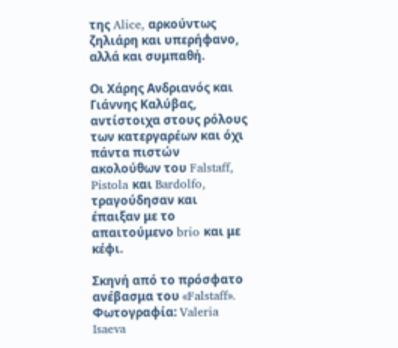της Alice, αρκούντως ζηλιάρη και υπερήφανο, αλλά και συμπαθή.

Οι Χάρης Ανδριανός και Γιάννης Καλύβας, αντίστοιχα στους ρόλους των κατεργαρέων και όχι πάντα πιστών ακολούθων του Falstaff, Pistola και Bardolfo, τραγούδησαν και έπαιξαν με το απαιτούμενο brio και με κέφι.

Σκηνή από το πρόσφατο ανέβασμα του «Falstaff». Φωτογραφία: Valeria Isaeva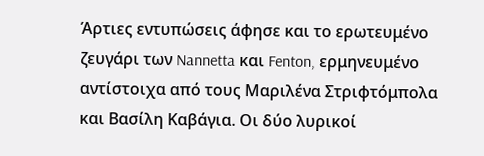Άρτιες εντυπώσεις άφησε και το ερωτευμένο ζευγάρι των Nannetta και Fenton, ερμηνευμένο αντίστοιχα από τους Μαριλένα Στριφτόμπολα και Βασίλη Καβάγια. Οι δύο λυρικοί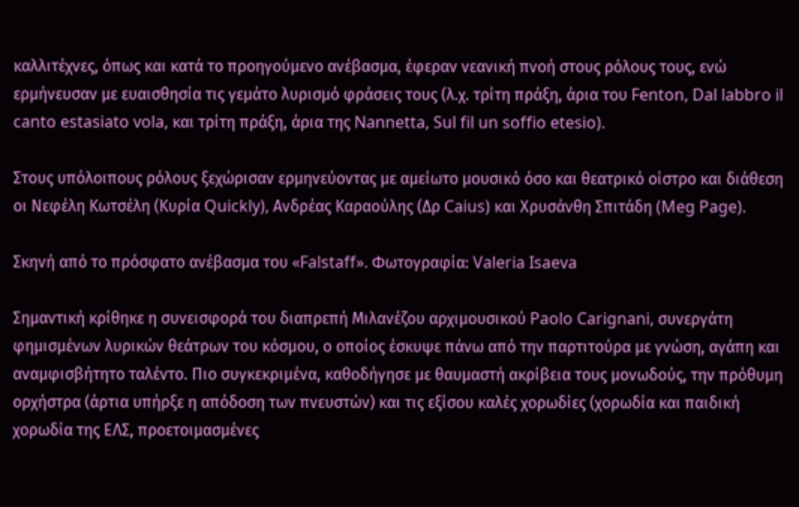καλλιτέχνες, όπως και κατά το προηγούμενο ανέβασμα, έφεραν νεανική πνοή στους ρόλους τους, ενώ ερμήνευσαν με ευαισθησία τις γεμάτο λυρισμό φράσεις τους (λ.χ. τρίτη πράξη, άρια του Fenton, Dal labbro il canto estasiato vola, και τρίτη πράξη, άρια της Nannetta, Sul fil un soffio etesio).

Στους υπόλοιπους ρόλους ξεχώρισαν ερμηνεύοντας με αμείωτο μουσικό όσο και θεατρικό οίστρο και διάθεση οι Νεφέλη Κωτσέλη (Κυρία Quickly), Ανδρέας Καραούλης (Δρ Caius) και Χρυσάνθη Σπιτάδη (Meg Page).

Σκηνή από το πρόσφατο ανέβασμα του «Falstaff». Φωτογραφία: Valeria Isaeva

Σημαντική κρίθηκε η συνεισφορά του διαπρεπή Μιλανέζου αρχιμουσικού Paolo Carignani, συνεργάτη φημισμένων λυρικών θεάτρων του κόσμου, ο οποίος έσκυψε πάνω από την παρτιτούρα με γνώση, αγάπη και αναμφισβήτητο ταλέντο. Πιο συγκεκριμένα, καθοδήγησε με θαυμαστή ακρίβεια τους μονωδούς, την πρόθυμη ορχήστρα (άρτια υπήρξε η απόδοση των πνευστών) και τις εξίσου καλές χορωδίες (χορωδία και παιδική χορωδία της ΕΛΣ, προετοιμασμένες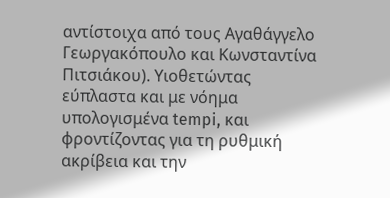αντίστοιχα από τους Αγαθάγγελο Γεωργακόπουλο και Κωνσταντίνα Πιτσιάκου). Υιοθετώντας εύπλαστα και με νόημα  υπολογισμένα tempi, και φροντίζοντας για τη ρυθμική ακρίβεια και την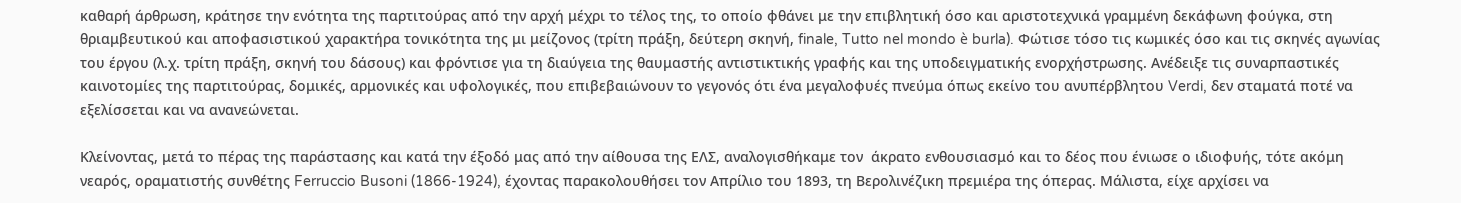καθαρή άρθρωση, κράτησε την ενότητα της παρτιτούρας από την αρχή μέχρι το τέλος της, το οποίο φθάνει με την επιβλητική όσο και αριστοτεχνικά γραμμένη δεκάφωνη φούγκα, στη θριαμβευτικού και αποφασιστικού χαρακτήρα τονικότητα της μι μείζονος (τρίτη πράξη, δεύτερη σκηνή, finale, Tutto nel mondo è burla). Φώτισε τόσο τις κωμικές όσο και τις σκηνές αγωνίας του έργου (λ.χ. τρίτη πράξη, σκηνή του δάσους) και φρόντισε για τη διαύγεια της θαυμαστής αντιστικτικής γραφής και της υποδειγματικής ενορχήστρωσης. Ανέδειξε τις συναρπαστικές καινοτομίες της παρτιτούρας, δομικές, αρμονικές και υφολογικές, που επιβεβαιώνουν το γεγονός ότι ένα μεγαλοφυές πνεύμα όπως εκείνο του ανυπέρβλητου Verdi, δεν σταματά ποτέ να εξελίσσεται και να ανανεώνεται.

Κλείνοντας, μετά το πέρας της παράστασης και κατά την έξοδό μας από την αίθουσα της ΕΛΣ, αναλογισθήκαμε τον  άκρατο ενθουσιασμό και το δέος που ένιωσε ο ιδιοφυής, τότε ακόμη νεαρός, οραματιστής συνθέτης Ferruccio Busoni (1866-1924), έχοντας παρακολουθήσει τον Απρίλιο του 1893, τη Βερολινέζικη πρεμιέρα της όπερας. Μάλιστα, είχε αρχίσει να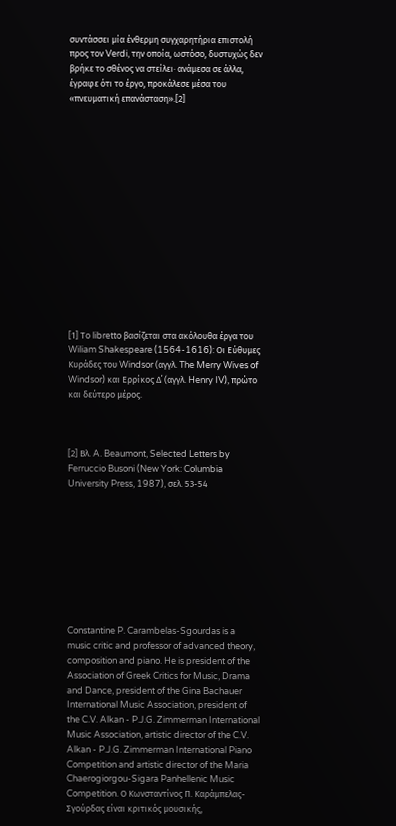συντάσσει μία ένθερμη συγχαρητήρια επιστολή προς τον Verdi, την οποία, ωστόσο, δυστυχώς δεν βρήκε το σθένος να στείλει· ανάμεσα σε άλλα, έγραφε ότι το έργο, προκάλεσε μέσα του «πνευματική επανάσταση».[2]















[1] Το libretto βασίζεται στα ακόλουθα έργα του Wiliam Shakespeare (1564-1616): Οι Εύθυμες Κυράδες του Windsor (αγγλ. The Merry Wives of Windsor) και Ερρίκος Δ΄ (αγγλ. Henry IV), πρώτο και δεύτερο μέρος.



[2] Βλ. A. Beaumont, Selected Letters by Ferruccio Busoni (New York: Columbia University Press, 1987), σελ. 53-54









Constantine P. Carambelas-Sgourdas is a music critic and professor of advanced theory, composition and piano. He is president of the Association of Greek Critics for Music, Drama and Dance, president of the Gina Bachauer International Music Association, president of the C.V. Alkan - P.J.G. Zimmerman International Music Association, artistic director of the C.V. Alkan - P.J.G. Zimmerman International Piano Competition and artistic director of the Maria Chaerogiorgou-Sigara Panhellenic Music Competition. Ο Κωνσταντίνος Π. Καράμπελας-Σγούρδας είναι κριτικός μουσικής,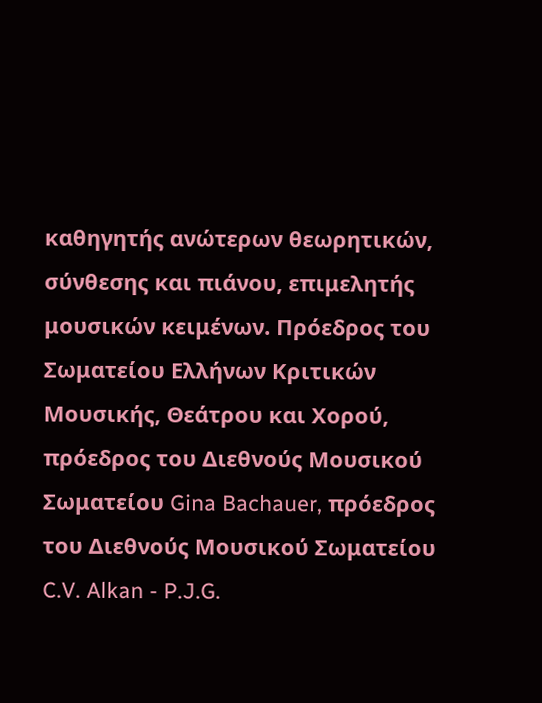καθηγητής ανώτερων θεωρητικών, σύνθεσης και πιάνου, επιμελητής μουσικών κειμένων. Πρόεδρος του Σωματείου Ελλήνων Κριτικών Μουσικής, Θεάτρου και Χορού, πρόεδρος του Διεθνούς Μουσικού Σωματείου Gina Bachauer, πρόεδρος του Διεθνούς Μουσικού Σωματείου C.V. Alkan - P.J.G.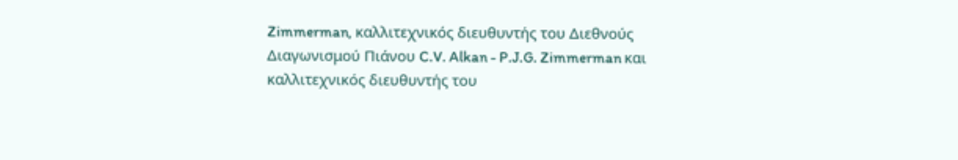Zimmerman, καλλιτεχνικός διευθυντής του Διεθνούς Διαγωνισμού Πιάνου C.V. Alkan - P.J.G. Zimmerman και καλλιτεχνικός διευθυντής του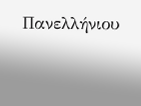Πανελλήνιου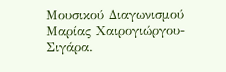Μουσικού Διαγωνισμού Μαρίας Χαιρογιώργου-Σιγάρα.